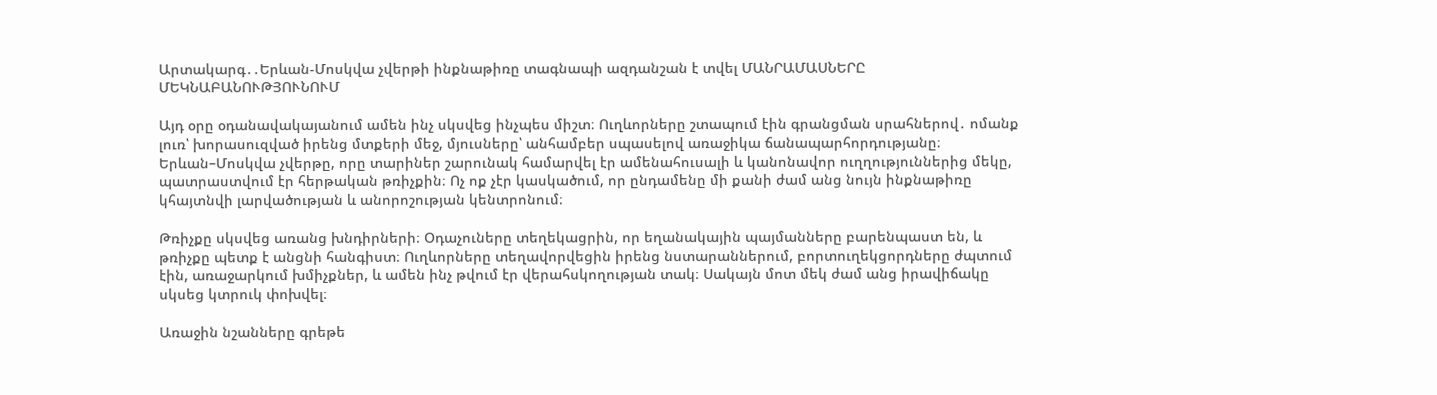Արտակարգ․․Երևան-Մոսկվա չվերթի ինքնաթիռը տագնապի ազդանշան է տվել ՄԱՆՐԱՄԱՍՆԵՐԸ ՄԵԿՆԱԲԱՆՈՒԹՅՈՒՆՈՒՄ

Այդ օրը օդանավակայանում ամեն ինչ սկսվեց ինչպես միշտ։ Ուղևորները շտապում էին գրանցման սրահներով․ ոմանք լուռ՝ խորասուզված իրենց մտքերի մեջ, մյուսները՝ անհամբեր սպասելով առաջիկա ճանապարհորդությանը։ Երևան–Մոսկվա չվերթը, որը տարիներ շարունակ համարվել էր ամենահուսալի և կանոնավոր ուղղություններից մեկը, պատրաստվում էր հերթական թռիչքին։ Ոչ ոք չէր կասկածում, որ ընդամենը մի քանի ժամ անց նույն ինքնաթիռը կհայտնվի լարվածության և անորոշության կենտրոնում։

Թռիչքը սկսվեց առանց խնդիրների։ Օդաչուները տեղեկացրին, որ եղանակային պայմանները բարենպաստ են, և թռիչքը պետք է անցնի հանգիստ։ Ուղևորները տեղավորվեցին իրենց նստարաններում, բորտուղեկցորդները ժպտում էին, առաջարկում խմիչքներ, և ամեն ինչ թվում էր վերահսկողության տակ։ Սակայն մոտ մեկ ժամ անց իրավիճակը սկսեց կտրուկ փոխվել։

Առաջին նշանները գրեթե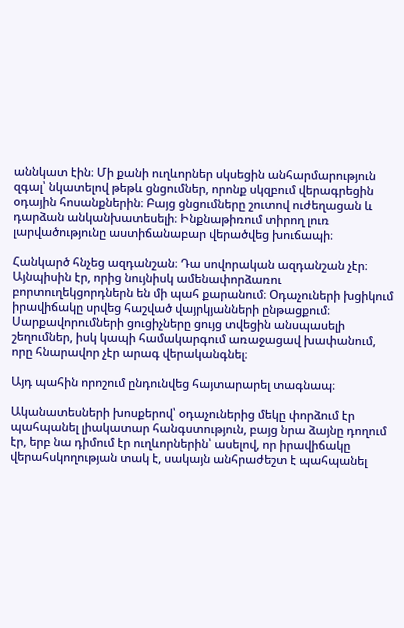աննկատ էին։ Մի քանի ուղևորներ սկսեցին անհարմարություն զգալ՝ նկատելով թեթև ցնցումներ, որոնք սկզբում վերագրեցին օդային հոսանքներին։ Բայց ցնցումները շուտով ուժեղացան և դարձան անկանխատեսելի։ Ինքնաթիռում տիրող լուռ լարվածությունը աստիճանաբար վերածվեց խուճապի։

Հանկարծ հնչեց ազդանշան։ Դա սովորական ազդանշան չէր։ Այնպիսին էր, որից նույնիսկ ամենափորձառու բորտուղեկցորդներն են մի պահ քարանում։ Օդաչուների խցիկում իրավիճակը սրվեց հաշված վայրկյանների ընթացքում։ Սարքավորումների ցուցիչները ցույց տվեցին անսպասելի շեղումներ, իսկ կապի համակարգում առաջացավ խափանում, որը հնարավոր չէր արագ վերականգնել։

Այդ պահին որոշում ընդունվեց հայտարարել տագնապ։

Ականատեսների խոսքերով՝ օդաչուներից մեկը փորձում էր պահպանել լիակատար հանգստություն, բայց նրա ձայնը դողում էր, երբ նա դիմում էր ուղևորներին՝ ասելով, որ իրավիճակը վերահսկողության տակ է, սակայն անհրաժեշտ է պահպանել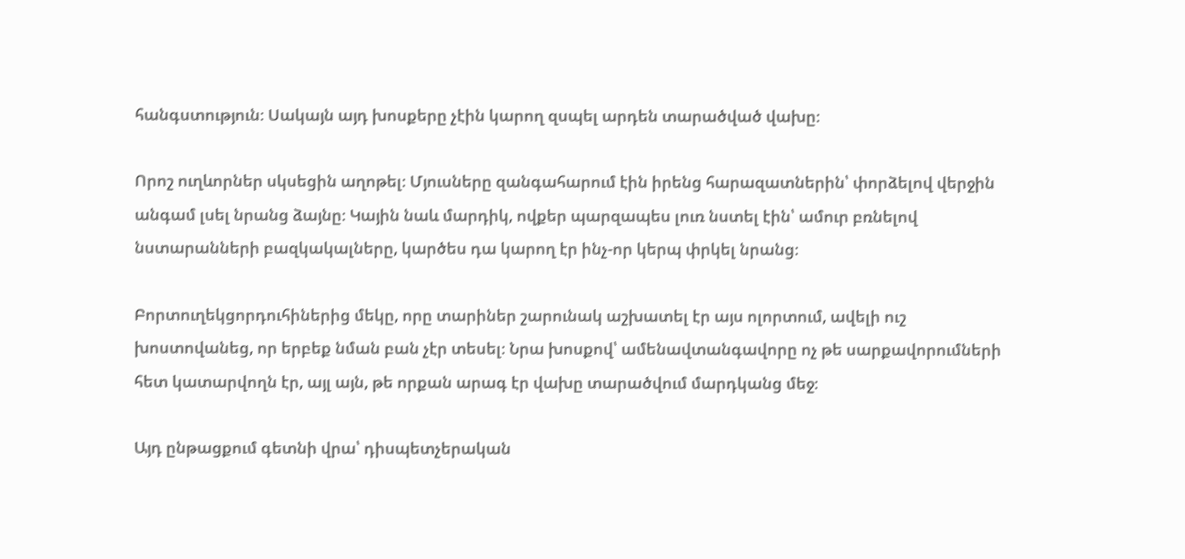հանգստություն։ Սակայն այդ խոսքերը չէին կարող զսպել արդեն տարածված վախը։

Որոշ ուղևորներ սկսեցին աղոթել։ Մյուսները զանգահարում էին իրենց հարազատներին՝ փորձելով վերջին անգամ լսել նրանց ձայնը։ Կային նաև մարդիկ, ովքեր պարզապես լուռ նստել էին՝ ամուր բռնելով նստարանների բազկակալները, կարծես դա կարող էր ինչ-որ կերպ փրկել նրանց։

Բորտուղեկցորդուհիներից մեկը, որը տարիներ շարունակ աշխատել էր այս ոլորտում, ավելի ուշ խոստովանեց, որ երբեք նման բան չէր տեսել։ Նրա խոսքով՝ ամենավտանգավորը ոչ թե սարքավորումների հետ կատարվողն էր, այլ այն, թե որքան արագ էր վախը տարածվում մարդկանց մեջ։

Այդ ընթացքում գետնի վրա՝ դիսպետչերական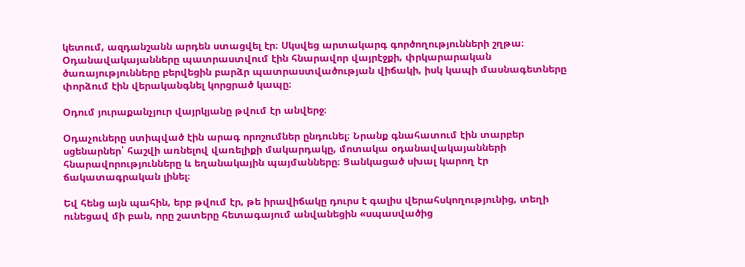կետում, ազդանշանն արդեն ստացվել էր։ Սկսվեց արտակարգ գործողությունների շղթա։ Օդանավակայանները պատրաստվում էին հնարավոր վայրէջքի, փրկարարական ծառայությունները բերվեցին բարձր պատրաստվածության վիճակի, իսկ կապի մասնագետները փորձում էին վերականգնել կորցրած կապը։

Օդում յուրաքանչյուր վայրկյանը թվում էր անվերջ։

Օդաչուները ստիպված էին արագ որոշումներ ընդունել։ Նրանք գնահատում էին տարբեր սցենարներ՝ հաշվի առնելով վառելիքի մակարդակը, մոտակա օդանավակայանների հնարավորությունները և եղանակային պայմանները։ Ցանկացած սխալ կարող էր ճակատագրական լինել։

Եվ հենց այն պահին, երբ թվում էր, թե իրավիճակը դուրս է գալիս վերահսկողությունից, տեղի ունեցավ մի բան, որը շատերը հետագայում անվանեցին «սպասվածից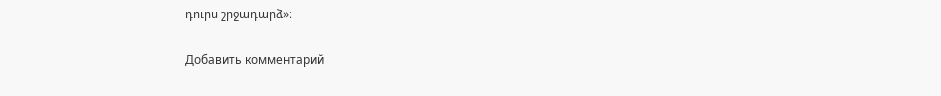դուրս շրջադարձ»։

Добавить комментарий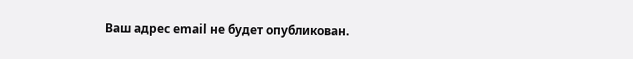Ваш адрес email не будет опубликован.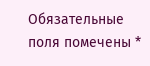Обязательные поля помечены *